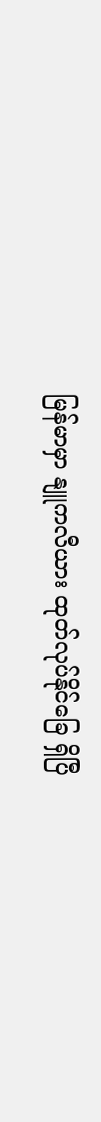မြန်မာမှာ နျူကလီယား ထုတ်လုပ်နိုင်ခြေ ရှိပြီ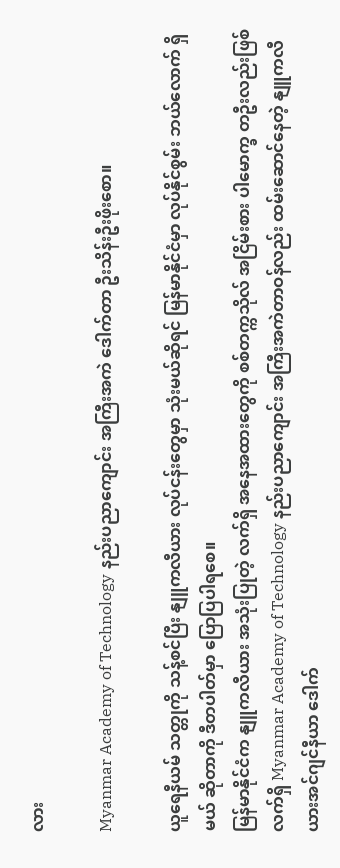လား

Myanmar Academy of Technology နည်းပညာကျောင်း အကြီးအကဲ ဒေါက်တာ ဦးသိန်းဦးဖိုးစော။

ယူရေနီယမ် သတ္တုကို သန့်စင်ပြီး နျူကလီယား လုပ်ငန်းတွေမှာ သုံးမယ်ဆိုရင် မြန်မာနိုင်ငံမှာ လုပ်နိုင်စွမ်း ဘယ်လောက် ရှိမယ် ဆိုတာကို ဒီတပါတ်မှာ ပြောပြပါရစေ။
မြန်မာနိုင်ငံက နျူကလီယား အသုံးပြုတဲ့ လက်ရှိ အနေအထားတွေကို စစ်တက္ကသိုလ် အငြိမ်းစား ပါမောက္ခ တဦးလည်းဖြစ် လက်ရှိ Myanmar Academy of Technology နည်းပညာကျောင်း အကြီးအကဲတာဝန်လည်း ထမ်းဆောင်နေတဲ့ နျူကလီယားအင်ဂျင်နီယာ ဒေါက်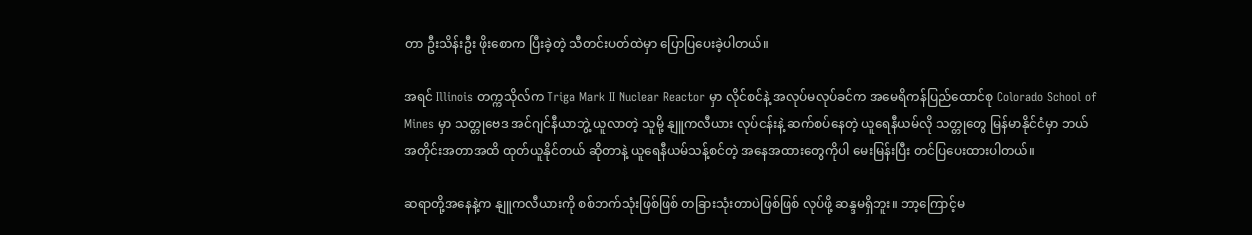တာ ဦးသိန်းဦး ဖိုးစောက ပြီးခဲ့တဲ့ သီတင်းပတ်ထဲမှာ ပြောပြပေးခဲ့ပါတယ်။

အရင် Illinois တက္ကသိုလ်က Triga Mark II Nuclear Reactor မှာ လိုင်စင်နဲ့ အလုပ်မလုပ်ခင်က အမေရိကန်ပြည်ထောင်စု Colorado School of Mines မှာ သတ္တုဗေဒ အင်ဂျင်နီယာဘွဲ့ ယူလာတဲ့ သူမို့ နျူကလီယား လုပ်ငန်းနဲ့ ဆက်စပ်နေတဲ့ ယူရေနီယမ်လို သတ္တုတွေ မြန်မာနိုင်ငံမှာ ဘယ် အတိုင်းအတာအထိ ထုတ်ယူနိုင်တယ် ဆိုတာနဲ့ ယူရေနီယမ်သန့်စင်တဲ့ အနေအထားတွေကိုပါ မေးမြန်းပြီး တင်ပြပေးထားပါတယ်။

ဆရာတို့အနေနဲ့က နျူကလီယားကို စစ်ဘက်သုံးဖြစ်ဖြစ် တခြားသုံးတာပဲဖြစ်ဖြစ် လုပ်ဖို့ ဆန္ဒမရှိဘူး။ ဘာ့ကြောင့်မ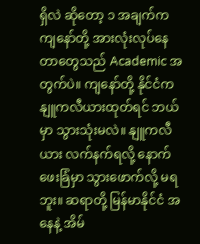ရှိလဲ ဆိုတော့ ၁ အချက်က ကျနော်တို့ အားလုံးလုပ်နေတာတွေသည် Academic အတွက်ပဲ။ ကျနော်တို့ နိုင်ငံက နျူကလီယားထုတ်ရင် ဘယ်မှာ သွားသုံးမလဲ။ နျူကလီယား လက်နက်ရလို့ နောက်ဖေးခြံမှာ သွားဖောက်လို့ မရဘူး။ ဆရာတို့ မြန်မာနိုင်ငံ အနေနဲ့ အိမ်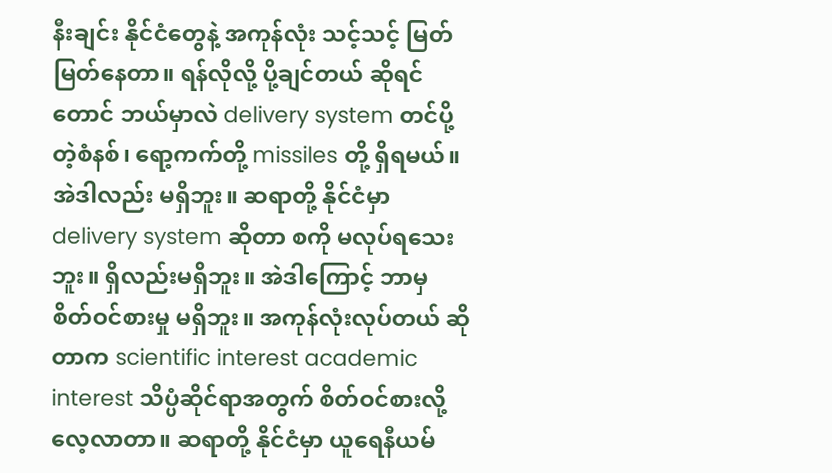နီးချင်း နိုင်ငံတွေနဲ့ အကုန်လုံး သင့်သင့် မြတ်မြတ်နေတာ။ ရန်လိုလို့ ပို့ချင်တယ် ဆိုရင်တောင် ဘယ်မှာလဲ delivery system တင်ပို့တဲ့စံနစ်၊ ရော့ကက်တို့ missiles တို့ ရှိရမယ်။ အဲဒါလည်း မရှိဘူး။ ဆရာတို့ နိုင်ငံမှာ delivery system ဆိုတာ စကို မလုပ်ရသေးဘူး။ ရှိလည်းမရှိဘူး။ အဲဒါကြောင့် ဘာမှ စိတ်ဝင်စားမှု မရှိဘူး။ အကုန်လုံးလုပ်တယ် ဆိုတာက scientific interest academic interest သိပ္ပံဆိုင်ရာအတွက် စိတ်ဝင်စားလို့ လေ့လာတာ။ ဆရာတို့ နိုင်ငံမှာ ယူရေနီယမ်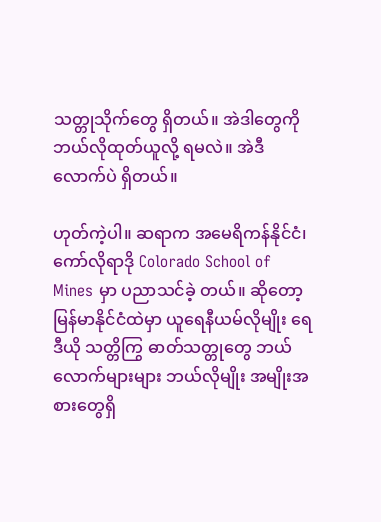သတ္တုသိုက်တွေ ရှိတယ်။ အဲဒါတွေကို ဘယ်လိုထုတ်ယူလို့ ရမလဲ။ အဲဒီလောက်ပဲ ရှိတယ်။

ဟုတ်ကဲ့ပါ။ ဆရာက အမေရိကန်နိုင်ငံ၊ ကော်လိုရာဒို Colorado School of Mines မှာ ပညာသင်ခဲ့ တယ်။ ဆိုတော့ မြန်မာနိုင်ငံထဲမှာ ယူရေနီယမ်လိုမျိုး ရေဒီယို သတ္တိကြွ ဓာတ်သတ္တုတွေ ဘယ်လောက်များများ ဘယ်လိုမျိုး အမျိုးအစားတွေရှိ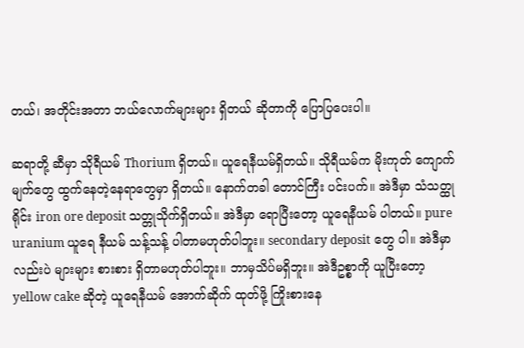တယ်၊ အတိုင်းအတာ ဘယ်လောက်များများ ရှိတယ် ဆိုတာကို ပြောပြပေးပါ။

ဆရာတို့ ဆီမှာ သိုရီယမ် Thorium ရှိတယ်။ ယူရေနီယမ်ရှိတယ်။ သိုရီယမ်က မိုးကုတ် ကျောက်မျက်တွေ ထွက်နေတဲ့နေရာတွေမှာ ရှိတယ်။ နောက်တခါ တောင်ကြီး ပင်းပက်။ အဲဒီမှာ သံသတ္ထုရိုင်း iron ore deposit သတ္တုသိုက်ရှိတယ်။ အဲဒီမှာ ရောပြီးတော့ ယူရေနီယမ် ပါတယ်။ pure uranium ယူရေ နီယမ် သန့်သန့် ပါတာမဟုတ်ပါဘူး။ secondary deposit တွေ ပါ။ အဲဒီမှာလည်းပဲ များများ စားစား ရှိတာမဟုတ်ပါဘူး။ ဘာမှသိပ်မရှိဘူး။ အဲဒီဥစ္စာကို ယူပြီးတော့ yellow cake ဆိုတဲ့ ယူရေနီယမ် အောက်ဆိုက် ထုတ်ဖို့ ကြိုးစားနေ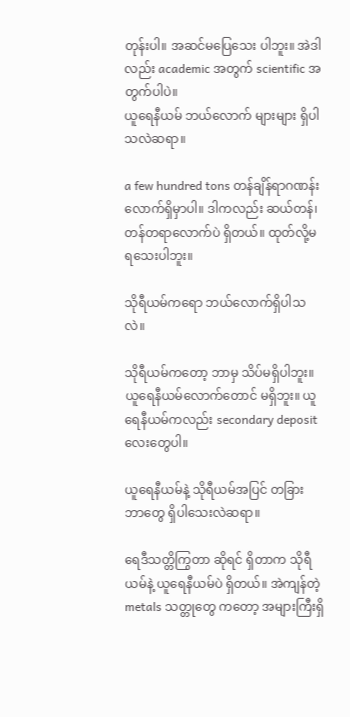တုန်းပါ။ အဆင်မပြေသေး ပါဘူး။ အဲဒါလည်း academic အတွက် scientific အတွက်ပါပဲ။
ယူရေနီယမ် ဘယ်လောက် များများ ရှိပါသလဲဆရာ။

a few hundred tons တန်ချိန်ရာဂဏန်းလောက်ရှိမှာပါ။ ဒါကလည်း ဆယ်တန်၊ တန်တရာလောက်ပဲ ရှိတယ်။ ထုတ်လို့မရသေးပါဘူး။

သိုရီယမ်ကရော ဘယ်လောက်ရှိပါသလဲ။

သိုရီယမ်ကတော့ ဘာမှ သိပ်မရှိပါဘူး။ ယူရေနီယမ်လောက်တောင် မရှိဘူး။ ယူရေနီယမ်ကလည်း secondary deposit လေးတွေပါ။

ယူရေနီယမ်နဲ့ သိုရီယမ်အပြင် တခြား ဘာတွေ ရှိပါသေးလဲဆရာ။

ရေဒီသတ္တိကြွတာ ဆိုရင် ရှိတာက သိုရီယမ်နဲ့ ယူရေနီယမ်ပဲ ရှိတယ်။ အဲကျန်တဲ့ metals သတ္တုတွေ ကတော့ အများကြီးရှိ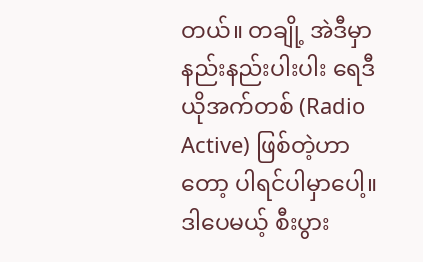တယ်။ တချို့ အဲဒီမှာ နည်းနည်းပါးပါး ရေဒီယိုအက်တစ် (Radio Active) ဖြစ်တဲ့ဟာတော့ ပါရင်ပါမှာပေါ့။ ဒါပေမယ့် စီးပွား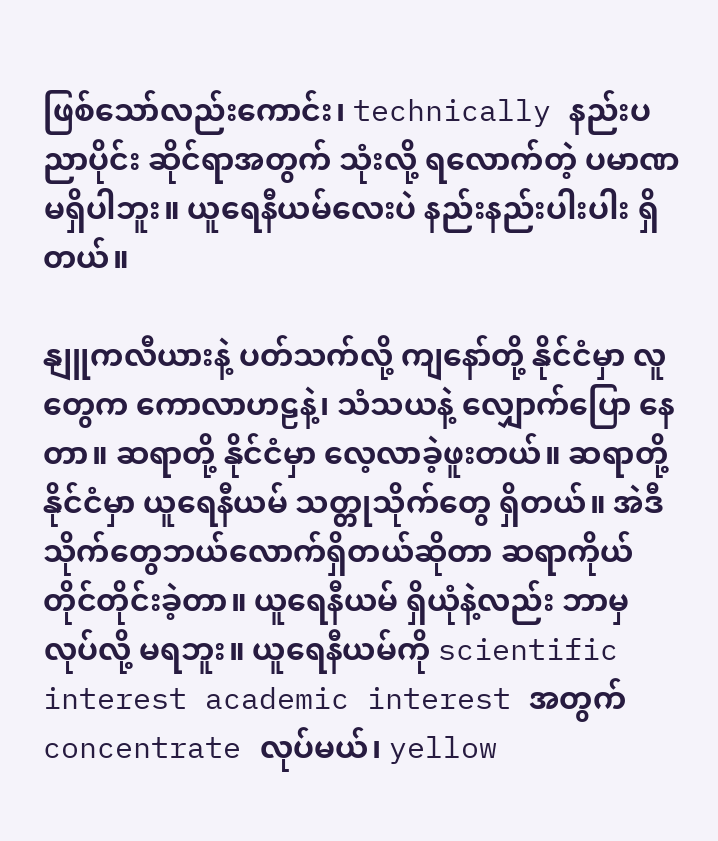ဖြစ်သော်လည်းကောင်း၊ technically နည်းပညာပိုင်း ဆိုင်ရာအတွက် သုံးလို့ ရလောက်တဲ့ ပမာဏ မရှိပါဘူး။ ယူရေနီယမ်လေးပဲ နည်းနည်းပါးပါး ရှိတယ်။

နျူကလီယားနဲ့ ပတ်သက်လို့ ကျနော်တို့ နိုင်ငံမှာ လူတွေက ကောလာဟဠနဲ့၊ သံသယနဲ့ လျှောက်ပြော နေတာ။ ဆရာတို့ နိုင်ငံမှာ လေ့လာခဲ့ဖူးတယ်။ ဆရာတို့ နိုင်ငံမှာ ယူရေနီယမ် သတ္တုသိုက်တွေ ရှိတယ်။ အဲဒီသိုက်တွေဘယ်လောက်ရှိတယ်ဆိုတာ ဆရာကိုယ်တိုင်တိုင်းခဲ့တာ။ ယူရေနီယမ် ရှိယုံနဲ့လည်း ဘာမှ လုပ်လို့ မရဘူး။ ယူရေနီယမ်ကို scientific interest academic interest အတွက် concentrate လုပ်မယ်၊ yellow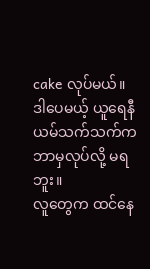cake လုပ်မယ်။ ဒါပေမယ့် ယူရေနီယမ်သက်သက်က ဘာမှလုပ်လို့ မရဘူး။
လူတွေက ထင်နေ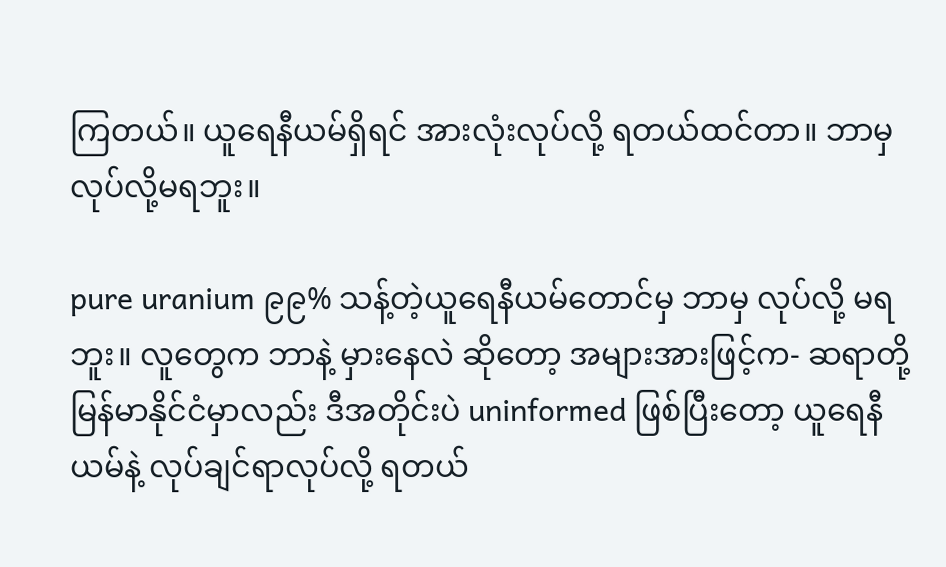ကြတယ်။ ယူရေနီယမ်ရှိရင် အားလုံးလုပ်လို့ ရတယ်ထင်တာ။ ဘာမှ လုပ်လို့မရဘူး။

pure uranium ၉၉% သန့်တဲ့ယူရေနီယမ်တောင်မှ ဘာမှ လုပ်လို့ မရဘူး။ လူတွေက ဘာနဲ့ မှားနေလဲ ဆိုတော့ အများအားဖြင့်က- ဆရာတို့ မြန်မာနိုင်ငံမှာလည်း ဒီအတိုင်းပဲ uninformed ဖြစ်ပြီးတော့ ယူရေနီယမ်နဲ့ လုပ်ချင်ရာလုပ်လို့ ရတယ်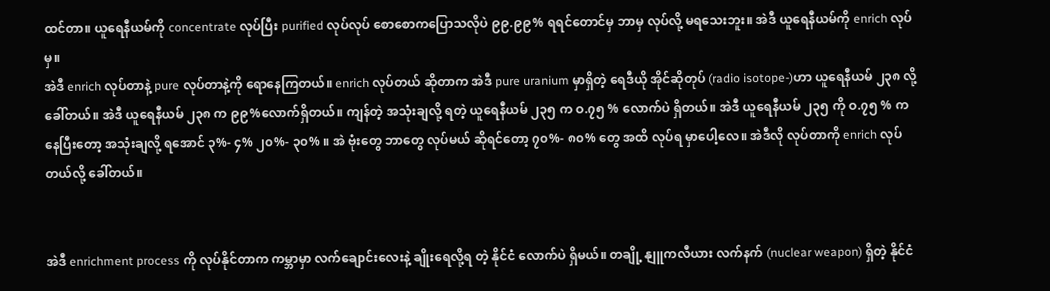ထင်တာ။ ယူရေနီယမ်ကို concentrate လုပ်ပြီး purified လုပ်လုပ် စောစောကပြောသလိုပဲ ၉၉.၉၉% ရရင်တောင်မှ ဘာမှ လုပ်လို့ မရသေးဘူး။ အဲဒီ ယူရေနီယမ်ကို enrich လုပ်မှ။
အဲဒီ enrich လုပ်တာနဲ့ pure လုပ်တာနဲ့ကို ရောနေကြတယ်။ enrich လုပ်တယ် ဆိုတာက အဲဒီ pure uranium မှာရှိတဲ့ ရေဒီယို အိုင်ဆိုတုပ် (radio isotope-)ဟာ ယူရေနီယမ် ၂၃၈ လို့ ခေါ်တယ်။ အဲဒီ ယူရေနီယမ် ၂၃၈ က ၉၉%လောက်ရှိတယ်။ ကျန်တဲ့ အသုံးချလို့ ရတဲ့ ယူရေနီယမ် ၂၃၅ က ဝ.၇၅ % လောက်ပဲ ရှိတယ်။ အဲဒီ ယူရေနီယမ် ၂၃၅ ကို ဝ.၇၅ % ကနေပြီးတော့ အသုံးချလို့ ရအောင် ၃%- ၄% ၂၀%- ၃၀% ။ အဲ ဗုံးတွေ ဘာတွေ လုပ်မယ် ဆိုရင်တော့ ၇၀%- ၈၀% တွေ အထိ လုပ်ရ မှာပေါ့လေ။ အဲဒီလို လုပ်တာကို enrich လုပ်တယ်လို့ ခေါ်တယ်။


အဲဒီ enrichment process ကို လုပ်နိုင်တာက ကမ္ဘာမှာ လက်ချောင်းလေးနဲ့ ချိုးရေလို့ရ တဲ့ နိုင်ငံ လောက်ပဲ ရှိမယ်။ တချို့ နျူကလီယား လက်နက် (nuclear weapon) ရှိတဲ့ နိုင်ငံ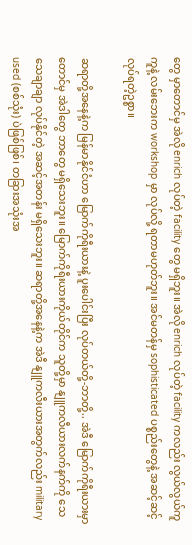တွေ မှာတောင်မှ အဲလို enrich လုပ်တဲ့ facility တွေ မရှိဘူး။ အဲလို enrich လုပ်တဲ့ facility ကလည်း လွယ်လွယ်ကူကူနဲ့ လမ်းဘေးက workshop မှာ လုပ်လို့ ရတာမဟုတ်ဘူး။ အင်မတန်မှ sophisticated ပစ္စည်းတွေနဲ့ အဆင့်ဆင့်လုပ်ရတဲ့ဥစ္စာ။

ဆရာတို့အနေနဲ့က မြန်မာနိုင်ငံဟာ မြောက်ကိုရီးယားနဲ့ ပူးပေါင်းပြီး လုပ်တယ်တို့-ဘာတို့.. အဲဒီ မြောက်ကိုရီးယားမှာတောင်မှ အဲဒါတွေ ဘာတွေ မရှိသေးဘူး။ မြောက်ကိုရီးယားကိုယ်တိုင်က သူတို့မှာ နျူကလီယားလက်နက်ကို သေသေချာချာ လုပ်နိုင်တဲ့ အဆင့်အတန်း မရှိသေးဘူး။ ဆရာတို့အနေနဲ့က အဲဒီ နျူကလီးယားအတွက်လည်း military used (စစ်သုံး) ပဲဖြစ်ဖြစ်၊ တခြားအသုံးအ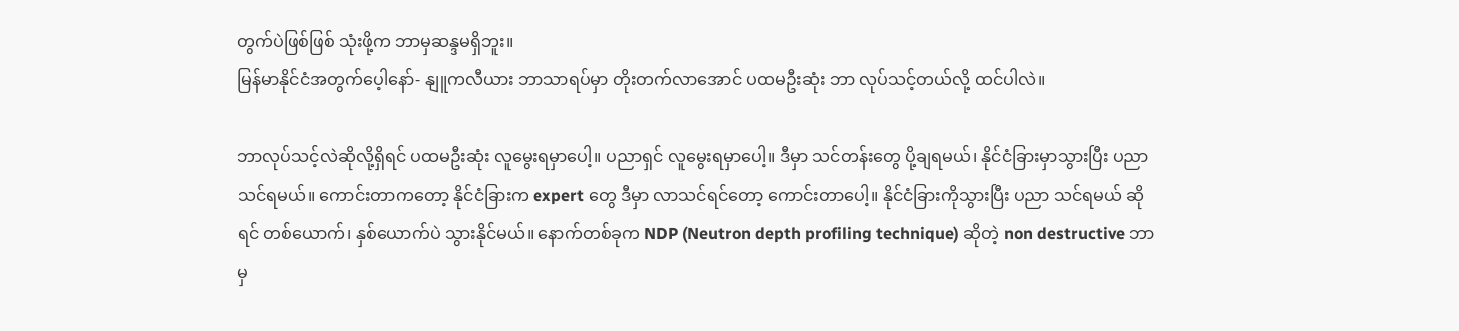တွက်ပဲဖြစ်ဖြစ် သုံးဖို့က ဘာမှဆန္ဒမရှိဘူး။
မြန်မာနိုင်ငံအတွက်ပေ့ါနော်- နျူကလီယား ဘာသာရပ်မှာ တိုးတက်လာအောင် ပထမဦးဆုံး ဘာ လုပ်သင့်တယ်လို့ ထင်ပါလဲ။

ဘာလုပ်သင့်လဲဆိုလို့ရှိရင် ပထမဦးဆုံး လူမွေးရမှာပေါ့။ ပညာရှင် လူမွေးရမှာပေါ့။ ဒီမှာ သင်တန်းတွေ ပို့ချရမယ်၊ နိုင်ငံခြားမှာသွားပြီး ပညာသင်ရမယ်။ ကောင်းတာကတော့ နိုင်ငံခြားက expert တွေ ဒီမှာ လာသင်ရင်တော့ ကောင်းတာပေါ့။ နိုင်ငံခြားကိုသွားပြီး ပညာ သင်ရမယ် ဆိုရင် တစ်ယောက်၊ နှစ်ယောက်ပဲ သွားနိုင်မယ်။ နောက်တစ်ခုက NDP (Neutron depth profiling technique) ဆိုတဲ့ non destructive ဘာမှ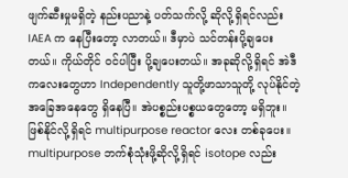ဖျက်ဆီးမှုမရှိတဲ့ နည်းပညာနဲ့ ပတ်သက်လို့ ဆိုလို့ရှိရင်လည်း IAEA က နေပြီးတော့ လာတယ်။ ဒီမှာပဲ သင်တန်းပို့ချပေးတယ်။ ကိုယ်တိုင် ဝင်ပါပြီး ပို့ချပေးတယ်။ အခုဆိုလို့ရှိရင် အဲဒီကလေးတွေဟာ Independently သူတို့ဖာသာသူတို့ လုပ်နိုင်တဲ့ အခြေအနေတွေ ရှိနေပြီ။ အဲပစ္စည်းပစ္စယတွေတော့ မရှိဘူး။ ဖြစ်နိုင်လို့ရှိရင် multipurpose reactor လေး တစ်ခုပေး။ multipurpose ဘက်စုံသုံးဖို့ဆိုလို့ရှိရင် isotope လည်း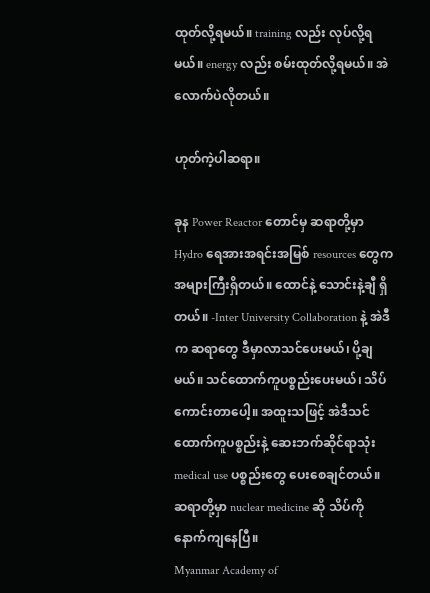ထုတ်လို့ရမယ်။ training လည်း လုပ်လို့ရမယ်။ energy လည်း စမ်းထုတ်လို့ရမယ်။ အဲလောက်ပဲလိုတယ်။

ဟုတ်ကဲ့ပါဆရာ။

ခုန Power Reactor တောင်မှ ဆရာတို့မှာ Hydro ရေအားအရင်းအမြစ် resources တွေက အများကြီးရှိတယ်။ ထောင်နဲ့ သောင်းနဲ့ချီ ရှိတယ်။ -Inter University Collaboration နဲ့ အဲဒီက ဆရာတွေ ဒီမှာလာသင်ပေးမယ်၊ ပို့ချမယ်။ သင်ထောက်ကူပစ္စည်းပေးမယ်၊ သိပ်ကောင်းတာပေါ့။ အထူးသဖြင့် အဲဒီသင်ထောက်ကူပစ္စည်းနဲ့ ဆေးဘက်ဆိုင်ရာသုံး medical use ပစ္စည်းတွေ ပေးစေချင်တယ်။ ဆရာတို့မှာ nuclear medicine ဆို သိပ်ကိုနောက်ကျနေပြီ။
Myanmar Academy of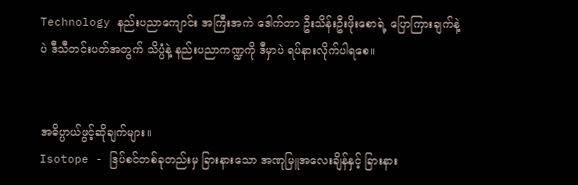Technology နည်းပညာကျောင်း အကြီးအကဲ ဒေါက်တာ ဦးသိန်းဦးဖိုးစောရဲ့ ပြောကြားချက်နဲ့ပဲ ဒီသီတင်းပတ်အတွက် သိပ္ပံနဲ့ နည်းပညာကဏ္ဍကို ဒီမှာပဲ ရပ်နားလိုက်ပါရစေ။


အဓိပ္ပာယ်ဖွင့်ဆိုချက်များ။
Isotope - ဒြပ်စင်တစ်ခုတည်းမှ ခြားနားသော အဏုမြူအလေးချိန်နှင့် ခြားနား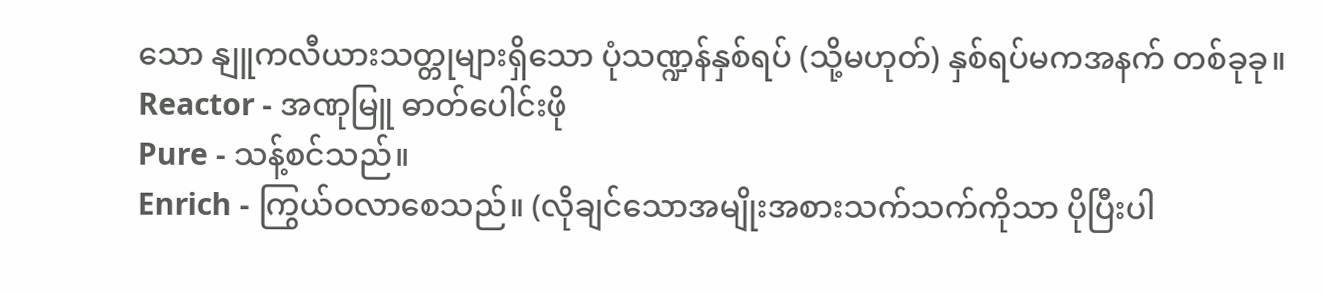သော နျူကလီယားသတ္တုများရှိသော ပုံသဏ္ဍန်နှစ်ရပ် (သို့မဟုတ်) နှစ်ရပ်မကအနက် တစ်ခုခု။
Reactor - အဏုမြူ ဓာတ်ပေါင်းဖို
Pure - သန့်စင်သည်။
Enrich - ကြွယ်ဝလာစေသည်။ (လိုချင်သောအမျိုးအစားသက်သက်ကိုသာ ပိုပြီးပါ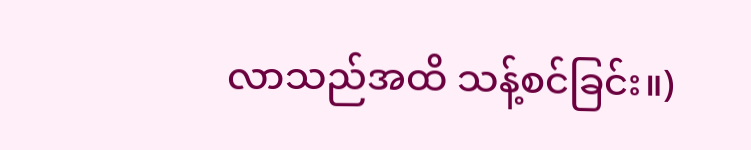လာသည်အထိ သန့်စင်ခြင်း။)